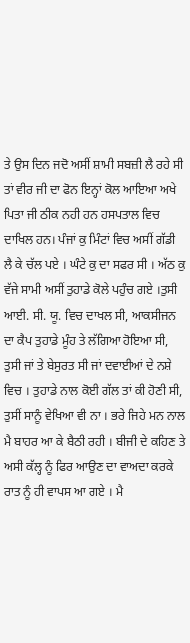ਤੇ ਉਸ ਦਿਨ ਜਦੋ ਅਸੀਂ ਸ਼ਾਮੀ ਸਬਜ਼ੀ ਲੈ ਰਹੇ ਸੀ ਤਾਂ ਵੀਰ ਜੀ ਦਾ ਫੋਨ ਇਨ੍ਹਾਂ ਕੋਲ ਆਇਆ ਅਖੇ ਪਿਤਾ ਜੀ ਠੀਕ ਨਹੀ ਹਨ ਹਸਪਤਾਲ ਵਿਚ ਦਾਖਿਲ ਹਨ। ਪੰਜਾਂ ਕੁ ਮਿੰਟਾਂ ਵਿਚ ਅਸੀਂ ਗੱਡੀ ਲੈ ਕੇ ਚੱਲ ਪਏ । ਘੰਟੇ ਕੁ ਦਾ ਸਫਰ ਸੀ । ਅੱਠ ਕੁ ਵੱਜੇ ਸਾਮੀ ਅਸੀਂ ਤੁਹਾਡੇ ਕੋਲੇ ਪਹੁੰਚ ਗਏ ।ਤੁਸੀ ਆਈ. ਸੀ. ਯੂ. ਵਿਚ ਦਾਖਲ ਸੀ, ਆਕਸੀਜਨ ਦਾ ਕੈਪ ਤੁਹਾਡੇ ਮੂੰਹ ਤੇ ਲੱਗਿਆ ਹੋਇਆ ਸੀ, ਤੁਸੀ ਜਾਂ ਤੇ ਬੇਸੁਰਤ ਸੀ ਜਾਂ ਦਵਾਈਆਂ ਦੇ ਨਸ਼ੇ ਵਿਚ । ਤੁਹਾਡੇ ਨਾਲ ਕੋਈ ਗੱਲ ਤਾਂ ਕੀ ਹੋਣੀ ਸੀ, ਤੁਸੀਂ ਸਾਨੂੰ ਵੇਖਿਆ ਵੀ ਨਾ । ਭਰੇ ਜਿਹੇ ਮਨ ਨਾਲ ਮੈ ਬਾਹਰ ਆ ਕੇ ਬੈਠੀ ਰਹੀ । ਬੀਜੀ ਦੇ ਕਹਿਣ ਤੇ ਅਸੀ ਕੱਲ੍ਹ ਨੂੰ ਫਿਰ ਆਉਣ ਦਾ ਵਾਅਦਾ ਕਰਕੇ ਰਾਤ ਨੂੰ ਹੀ ਵਾਪਸ ਆ ਗਏ । ਮੈ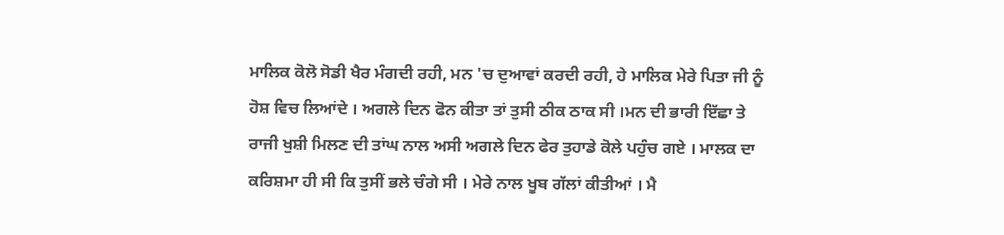ਮਾਲਿਕ ਕੋਲੋ ਸੋਡੀ ਖੈਰ ਮੰਗਦੀ ਰਹੀ, ਮਨ 'ਚ ਦੁਆਵਾਂ ਕਰਦੀ ਰਹੀ, ਹੇ ਮਾਲਿਕ ਮੇਰੇ ਪਿਤਾ ਜੀ ਨੂੰ ਹੋਸ਼ ਵਿਚ ਲਿਆਂਦੇ । ਅਗਲੇ ਦਿਨ ਫੋਨ ਕੀਤਾ ਤਾਂ ਤੁਸੀ ਠੀਕ ਠਾਕ ਸੀ ।ਮਨ ਦੀ ਭਾਰੀ ਇੱਛਾ ਤੇ ਰਾਜੀ ਖੁਸ਼ੀ ਮਿਲਣ ਦੀ ਤਾਂਘ ਨਾਲ ਅਸੀ ਅਗਲੇ ਦਿਨ ਫੇਰ ਤੁਹਾਡੇ ਕੋਲੇ ਪਹੁੰਚ ਗਏ । ਮਾਲਕ ਦਾ ਕਰਿਸ਼ਮਾ ਹੀ ਸੀ ਕਿ ਤੁਸੀਂ ਭਲੇ ਚੰਗੇ ਸੀ । ਮੇਰੇ ਨਾਲ ਖੂਬ ਗੱਲਾਂ ਕੀਤੀਆਂ । ਮੈ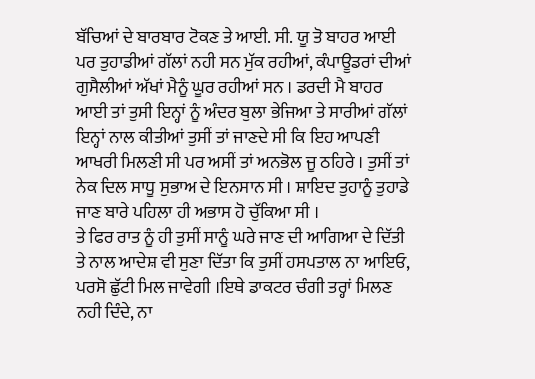ਬੱਚਿਆਂ ਦੇ ਬਾਰਬਾਰ ਟੋਕਣ ਤੇ ਆਈ. ਸੀ. ਯੂ ਤੋ ਬਾਹਰ ਆਈ ਪਰ ਤੁਹਾਡੀਆਂ ਗੱਲਾਂ ਨਹੀ ਸਨ ਮੁੱਕ ਰਹੀਆਂ, ਕੰਪਾਊਡਰਾਂ ਦੀਆਂ ਗੁਸੈਲੀਆਂ ਅੱਖਾਂ ਮੈਨੂੰ ਘੂਰ ਰਹੀਆਂ ਸਨ । ਡਰਦੀ ਮੈ ਬਾਹਰ ਆਈ ਤਾਂ ਤੁਸੀ ਇਨ੍ਹਾਂ ਨੂੰ ਅੰਦਰ ਬੁਲਾ ਭੇਜਿਆ ਤੇ ਸਾਰੀਆਂ ਗੱਲਾਂ ਇਨ੍ਹਾਂ ਨਾਲ ਕੀਤੀਆਂ ਤੁਸੀਂ ਤਾਂ ਜਾਣਦੇ ਸੀ ਕਿ ਇਹ ਆਪਣੀ ਆਖਰੀ ਮਿਲਣੀ ਸੀ ਪਰ ਅਸੀਂ ਤਾਂ ਅਨਭੋਲ ਜੂ ਠਹਿਰੇ । ਤੁਸੀਂ ਤਾਂ ਨੇਕ ਦਿਲ ਸਾਧੂ ਸੁਭਾਅ ਦੇ ਇਨਸਾਨ ਸੀ । ਸ਼ਾਇਦ ਤੁਹਾਨੂੰ ਤੁਹਾਡੇ ਜਾਣ ਬਾਰੇ ਪਹਿਲਾ ਹੀ ਅਭਾਸ ਹੋ ਚੁੱਕਿਆ ਸੀ ।
ਤੇ ਫਿਰ ਰਾਤ ਨੂੰ ਹੀ ਤੁਸੀਂ ਸਾਨੂੰ ਘਰੇ ਜਾਣ ਦੀ ਆਗਿਆ ਦੇ ਦਿੱਤੀ ਤੇ ਨਾਲ ਆਦੇਸ਼ ਵੀ ਸੁਣਾ ਦਿੱਤਾ ਕਿ ਤੁਸੀਂ ਹਸਪਤਾਲ ਨਾ ਆਇਓ, ਪਰਸੋ ਛੁੱਟੀ ਮਿਲ ਜਾਵੇਗੀ ।ਇਥੇ ਡਾਕਟਰ ਚੰਗੀ ਤਰ੍ਹਾਂ ਮਿਲਣ ਨਹੀ ਦਿੰਦੇ, ਨਾ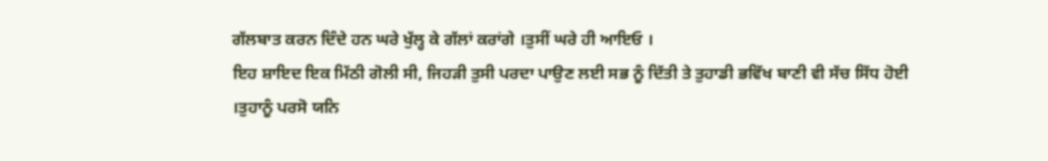ਗੱਲਬਾਤ ਕਰਨ ਦਿੰਦੇ ਹਨ ਘਰੇ ਖੁੱਲ੍ਹ ਕੇ ਗੱਲਾਂ ਕਰਾਂਗੇ ।ਤੁਸੀਂ ਘਰੇ ਹੀ ਆਇਓ ।
ਇਹ ਸ਼ਾਇਦ ਇਕ ਮਿੱਠੀ ਗੋਲੀ ਸੀ, ਜਿਹੜੀ ਤੁਸੀ ਪਰਦਾ ਪਾਉਣ ਲਈ ਸਭ ਨੂੰ ਦਿੱਤੀ ਤੇ ਤੁਹਾਡੀ ਭਵਿੱਖ ਬਾਣੀ ਵੀ ਸੱਚ ਸਿੱਧ ਹੋਈ ।ਤੁਹਾਨੂੰ ਪਰਸੋ ਯਨਿ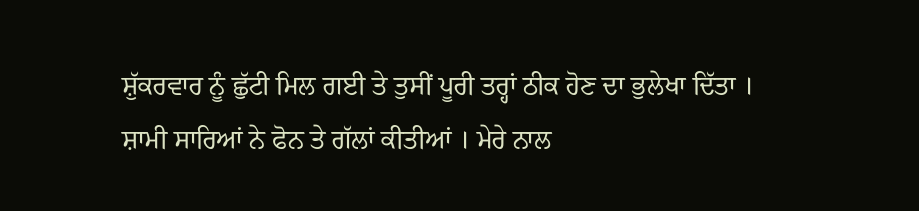ਸ਼ੁੱਕਰਵਾਰ ਨੂੰ ਛੁੱਟੀ ਮਿਲ ਗਈ ਤੇ ਤੁਸੀਂ ਪੂਰੀ ਤਰ੍ਹਾਂ ਠੀਕ ਹੋਣ ਦਾ ਭੁਲੇਖਾ ਦਿੱਤਾ ।
ਸ਼ਾਮੀ ਸਾਰਿਆਂ ਨੇ ਫੋਨ ਤੇ ਗੱਲਾਂ ਕੀਤੀਆਂ । ਮੇਰੇ ਨਾਲ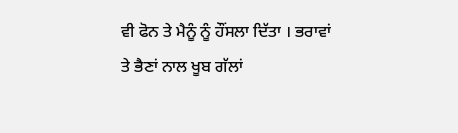ਵੀ ਫੋਨ ਤੇ ਮੈਨੂੰ ਨੂੰ ਹੌਂਸਲਾ ਦਿੱਤਾ । ਭਰਾਵਾਂ ਤੇ ਭੈਣਾਂ ਨਾਲ ਖੂਬ ਗੱਲਾਂ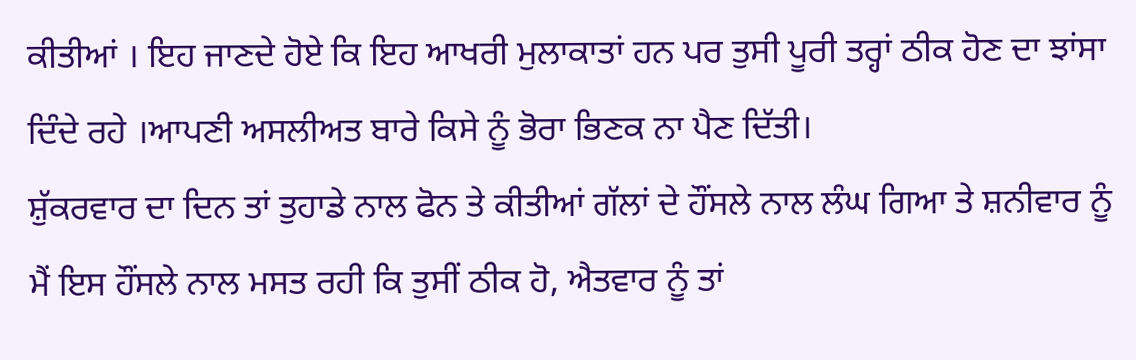ਕੀਤੀਆਂ । ਇਹ ਜਾਣਦੇ ਹੋਏ ਕਿ ਇਹ ਆਖਰੀ ਮੁਲਾਕਾਤਾਂ ਹਨ ਪਰ ਤੁਸੀ ਪੂਰੀ ਤਰ੍ਹਾਂ ਠੀਕ ਹੋਣ ਦਾ ਝਾਂਸਾ ਦਿੰਦੇ ਰਹੇ ।ਆਪਣੀ ਅਸਲੀਅਤ ਬਾਰੇ ਕਿਸੇ ਨੂੰ ਭੋਰਾ ਭਿਣਕ ਨਾ ਪੈਣ ਦਿੱਤੀ।
ਸ਼ੁੱਕਰਵਾਰ ਦਾ ਦਿਨ ਤਾਂ ਤੁਹਾਡੇ ਨਾਲ ਫੋਨ ਤੇ ਕੀਤੀਆਂ ਗੱਲਾਂ ਦੇ ਹੌਂਸਲੇ ਨਾਲ ਲੰਘ ਗਿਆ ਤੇ ਸ਼ਨੀਵਾਰ ਨੂੰ ਮੈਂ ਇਸ ਹੌਂਸਲੇ ਨਾਲ ਮਸਤ ਰਹੀ ਕਿ ਤੁਸੀਂ ਠੀਕ ਹੋ, ਐਤਵਾਰ ਨੂੰ ਤਾਂ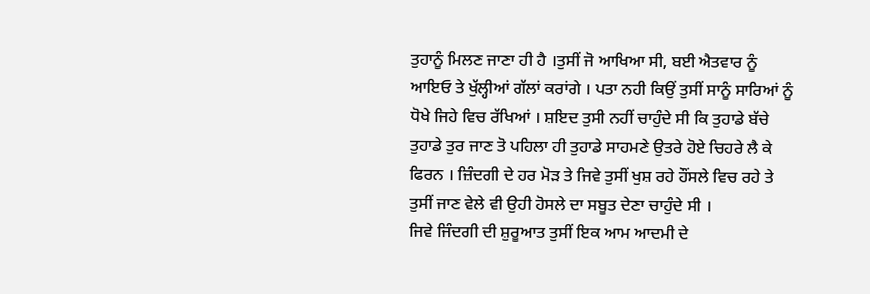ਤੁਹਾਨੂੰ ਮਿਲਣ ਜਾਣਾ ਹੀ ਹੈ ।ਤੁਸੀਂ ਜੋ ਆਖਿਆ ਸੀ, ਬਈ ਐਤਵਾਰ ਨੂੰ ਆਇਓ ਤੇ ਖੁੱਲ੍ਹੀਆਂ ਗੱਲਾਂ ਕਰਾਂਗੇ । ਪਤਾ ਨਹੀ ਕਿਉਂ ਤੁਸੀਂ ਸਾਨੂੰ ਸਾਰਿਆਂ ਨੂੰ ਧੋਖੇ ਜਿਹੇ ਵਿਚ ਰੱਖਿਆਂ । ਸ਼ਇਦ ਤੁਸੀ ਨਹੀਂ ਚਾਹੁੰਦੇ ਸੀ ਕਿ ਤੁਹਾਡੇ ਬੱਚੇ ਤੁਹਾਡੇ ਤੁਰ ਜਾਣ ਤੋ ਪਹਿਲਾ ਹੀ ਤੁਹਾਡੇ ਸਾਹਮਣੇ ਉਤਰੇ ਹੋਏ ਚਿਹਰੇ ਲੈ ਕੇ ਫਿਰਨ । ਜ਼ਿੰਦਗੀ ਦੇ ਹਰ ਮੋੜ ਤੇ ਜਿਵੇ ਤੁਸੀਂ ਖੁਸ਼ ਰਹੇ ਹੌਂਸਲੇ ਵਿਚ ਰਹੇ ਤੇ ਤੁਸੀਂ ਜਾਣ ਵੇਲੇ ਵੀ ਉਹੀ ਹੋਸਲੇ ਦਾ ਸਬੂਤ ਦੇਣਾ ਚਾਹੁੰਦੇ ਸੀ ।
ਜਿਵੇ ਜਿੰਦਗੀ ਦੀ ਸ਼ੁਰੂਆਤ ਤੁਸੀਂ ਇਕ ਆਮ ਆਦਮੀ ਦੇ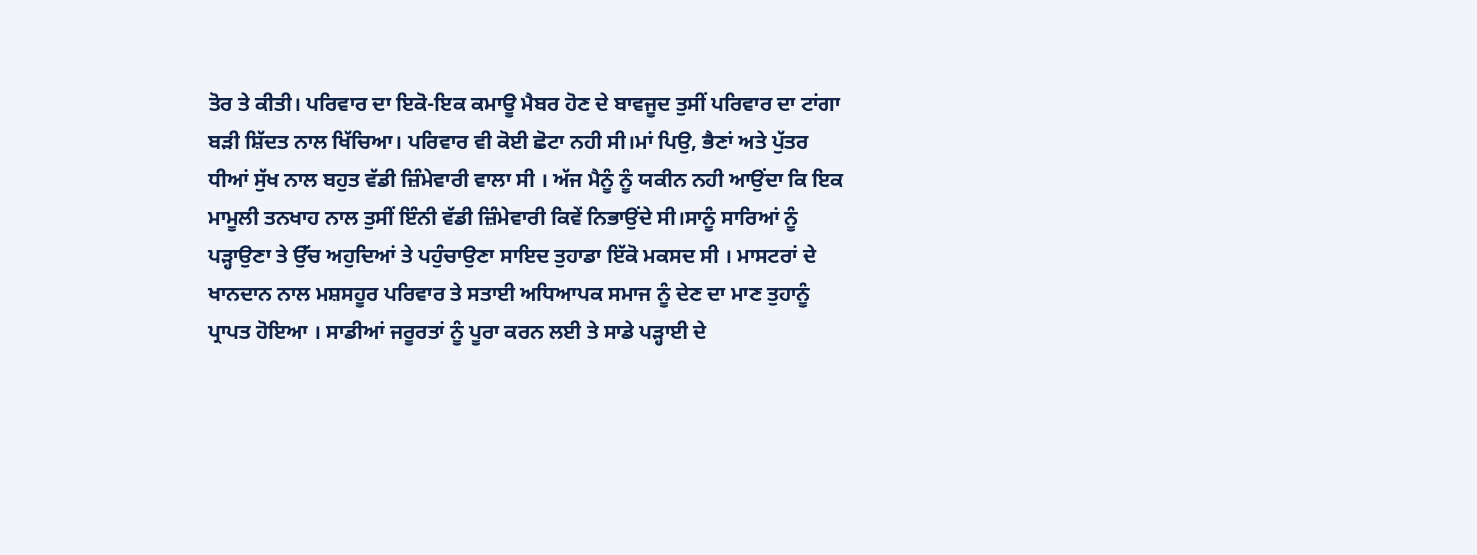ਤੋਰ ਤੇ ਕੀਤੀ। ਪਰਿਵਾਰ ਦਾ ਇਕੋ-ਇਕ ਕਮਾਊ ਮੈਬਰ ਹੋਣ ਦੇ ਬਾਵਜੂਦ ਤੁਸੀਂ ਪਰਿਵਾਰ ਦਾ ਟਾਂਗਾ ਬੜੀ ਸ਼ਿੱਦਤ ਨਾਲ ਖਿੱਚਿਆ। ਪਰਿਵਾਰ ਵੀ ਕੋਈ ਛੋਟਾ ਨਹੀ ਸੀ।ਮਾਂ ਪਿਉ, ਭੈਣਾਂ ਅਤੇ ਪੁੱਤਰ ਧੀਆਂ ਸੁੱਖ ਨਾਲ ਬਹੁਤ ਵੱਡੀ ਜ਼ਿੰਮੇਵਾਰੀ ਵਾਲਾ ਸੀ । ਅੱਜ ਮੈਨੂੰ ਨੂੰ ਯਕੀਨ ਨਹੀ ਆਉਂਦਾ ਕਿ ਇਕ ਮਾਮੂਲੀ ਤਨਖਾਹ ਨਾਲ ਤੁਸੀਂ ਇੰਨੀ ਵੱਡੀ ਜ਼ਿੰਮੇਵਾਰੀ ਕਿਵੇਂ ਨਿਭਾਉਂਦੇ ਸੀ।ਸਾਨੂੰ ਸਾਰਿਆਂ ਨੂੰ ਪੜ੍ਹਾਉਣਾ ਤੇ ਉੱਚ ਅਹੁਦਿਆਂ ਤੇ ਪਹੁੰਚਾਉਣਾ ਸਾਇਦ ਤੁਹਾਡਾ ਇੱਕੋ ਮਕਸਦ ਸੀ । ਮਾਸਟਰਾਂ ਦੇ ਖਾਨਦਾਨ ਨਾਲ ਮਸ਼ਸਹੂਰ ਪਰਿਵਾਰ ਤੇ ਸਤਾਈ ਅਧਿਆਪਕ ਸਮਾਜ ਨੂੰ ਦੇਣ ਦਾ ਮਾਣ ਤੁਹਾਨੂੰ ਪ੍ਰਾਪਤ ਹੋਇਆ । ਸਾਡੀਆਂ ਜਰੂਰਤਾਂ ਨੂੰ ਪੂਰਾ ਕਰਨ ਲਈ ਤੇ ਸਾਡੇ ਪੜ੍ਹਾਈ ਦੇ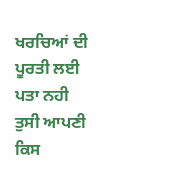ਖਰਚਿਆਂ ਦੀ ਪੂਰਤੀ ਲਈ ਪਤਾ ਨਹੀ ਤੁਸੀ ਆਪਣੀ ਕਿਸ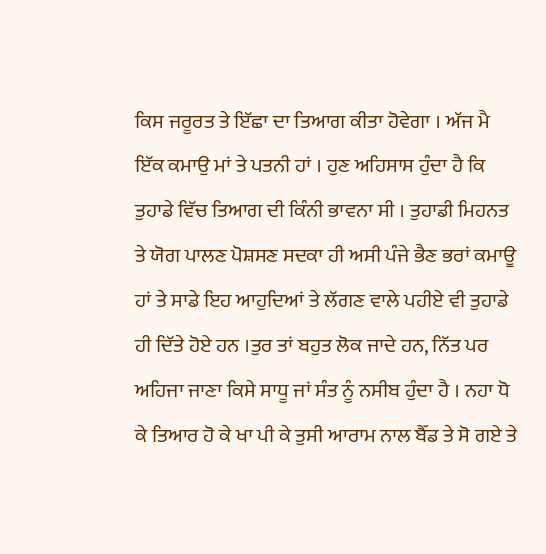ਕਿਸ ਜਰੂਰਤ ਤੇ ਇੱਛਾ ਦਾ ਤਿਆਗ ਕੀਤਾ ਹੋਵੇਗਾ । ਅੱਜ ਮੈ ਇੱਕ ਕਮਾਉ ਮਾਂ ਤੇ ਪਤਨੀ ਹਾਂ । ਹੁਣ ਅਹਿਸਾਸ ਹੁੰਦਾ ਹੈ ਕਿ ਤੁਹਾਡੇ ਵਿੱਚ ਤਿਆਗ ਦੀ ਕਿੰਨੀ ਭਾਵਨਾ ਸੀ । ਤੁਹਾਡੀ ਮਿਹਨਤ ਤੇ ਯੋਗ ਪਾਲਣ ਪੋਸ਼ਸਣ ਸਦਕਾ ਹੀ ਅਸੀ ਪੰਜੇ ਭੈਣ ਭਰਾਂ ਕਮਾਊ ਹਾਂ ਤੇ ਸਾਡੇ ਇਹ ਆਹੁਦਿਆਂ ਤੇ ਲੱਗਣ ਵਾਲੇ ਪਹੀਏ ਵੀ ਤੁਹਾਡੇ ਹੀ ਦਿੱਤੇ ਹੋਏ ਹਨ ।ਤੁਰ ਤਾਂ ਬਹੁਤ ਲੋਕ ਜਾਦੇ ਹਨ, ਨਿੱਤ ਪਰ ਅਹਿਜਾ ਜਾਣਾ ਕਿਸੇ ਸਾਧੂ ਜਾਂ ਸੰਤ ਨੂੰ ਨਸੀਬ ਹੁੰਦਾ ਹੈ । ਨਹਾ ਧੋ ਕੇ ਤਿਆਰ ਹੋ ਕੇ ਖਾ ਪੀ ਕੇ ਤੁਸੀ ਆਰਾਮ ਨਾਲ ਬੈੱਡ ਤੇ ਸੋ ਗਏ ਤੇ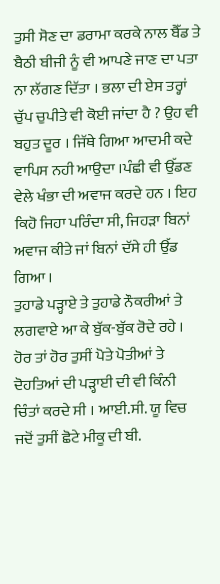ਤੁਸੀ ਸੋਣ ਦਾ ਡਰਾਮਾ ਕਰਕੇ ਨਾਲ ਬੈੱਡ ਤੇ ਬੈਠੀ ਬੀਜੀ ਨੂੰ ਵੀ ਆਪਣੇ ਜਾਣ ਦਾ ਪਤਾ ਨਾ ਲੱਗਣ ਦਿੱਤਾ । ਭਲਾ ਦੀ ਏਸ ਤਰ੍ਹਾਂ ਚੁੱਪ ਚੁਪੀਤੇ ਵੀ ਕੋਈ ਜਾਂਦਾ ਹੈ ? ਉਹ ਵੀ ਬਹੁਤ ਦੂਰ । ਜਿੱਥੇ ਗਿਆ ਆਦਮੀ ਕਦੇ ਵਾਪਿਸ ਨਹੀ ਆਉਦਾ ।ਪੰਛੀ ਵੀ ਉੱਡਣ ਵੇਲੇ ਖੰਭਾ ਦੀ ਅਵਾਜ ਕਰਦੇ ਹਨ । ਇਹ ਕਿਹੋ ਜਿਹਾ ਪਰਿੰਦਾ ਸੀ, ਜਿਹੜਾ ਬਿਨਾਂ ਅਵਾਜ ਕੀਤੇ ਜਾਂ ਬਿਨਾਂ ਦੱਸੇ ਹੀ ਉੱਡ ਗਿਆ ।
ਤੁਹਾਡੇ ਪੜ੍ਹਾਏ ਤੇ ਤੁਹਾਡੇ ਨੌਕਰੀਆਂ ਤੇ ਲਗਵਾਏ ਆ ਕੇ ਬੁੱਕ-ਬੁੱਕ ਰੋਦੇ ਰਹੇ । ਹੋਰ ਤਾਂ ਹੋਰ ਤੁਸੀਂ ਪੋਤੇ ਪੋਤੀਆਂ ਤੇ ਦੋਹਤਿਆਂ ਦੀ ਪੜ੍ਹਾਈ ਦੀ ਵੀ ਕਿੰਨੀ ਚਿੰਤਾਂ ਕਰਦੇ ਸੀ । ਆਈ.ਸੀ. ਯੂ ਵਿਚ ਜਦੋਂ ਤੁਸੀਂ ਛੋਟੇ ਮੀਕੂ ਦੀ ਬੀ.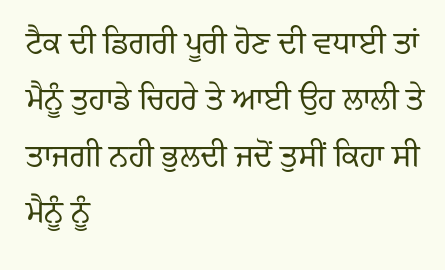ਟੈਕ ਦੀ ਡਿਗਰੀ ਪੂਰੀ ਹੋਣ ਦੀ ਵਧਾਈ ਤਾਂ ਮੈਨੂੰ ਤੁਹਾਡੇ ਚਿਹਰੇ ਤੇ ਆਈ ਉਹ ਲਾਲੀ ਤੇ ਤਾਜਗੀ ਨਹੀ ਭੁਲਦੀ ਜਦੋਂ ਤੁਸੀਂ ਕਿਹਾ ਸੀ ਮੈਨੂੰ ਨੂੰ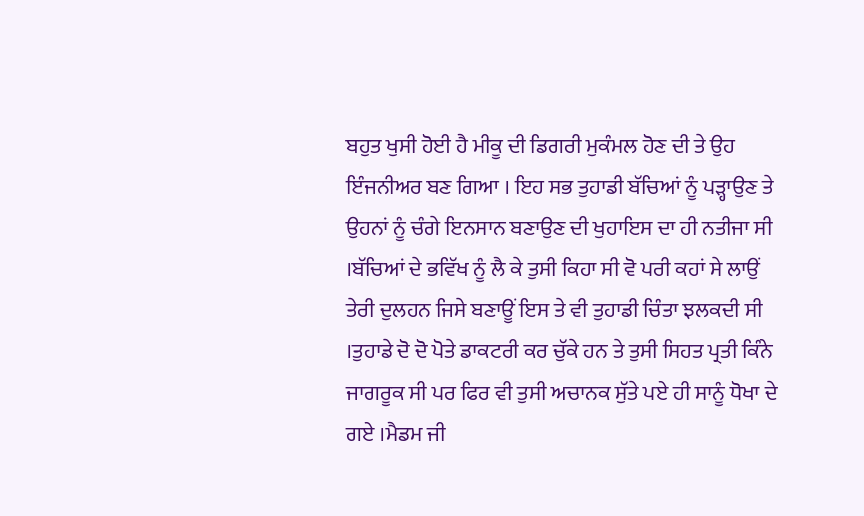ਬਹੁਤ ਖੁਸੀ ਹੋਈ ਹੈ ਮੀਕੂ ਦੀ ਡਿਗਰੀ ਮੁਕੰਮਲ ਹੋਣ ਦੀ ਤੇ ਉਹ ਇੰਜਨੀਅਰ ਬਣ ਗਿਆ । ਇਹ ਸਭ ਤੁਹਾਡੀ ਬੱਚਿਆਂ ਨੂੰ ਪੜ੍ਹਾਉਣ ਤੇ ਉਹਨਾਂ ਨੂੰ ਚੰਗੇ ਇਨਸਾਨ ਬਣਾਉਣ ਦੀ ਖੁਹਾਇਸ ਦਾ ਹੀ ਨਤੀਜਾ ਸੀ ।ਬੱਚਿਆਂ ਦੇ ਭਵਿੱਖ ਨੂੰ ਲੈ ਕੇ ਤੁਸੀ ਕਿਹਾ ਸੀ ਵੋ ਪਰੀ ਕਹਾਂ ਸੇ ਲਾਉਂ ਤੇਰੀ ਦੁਲਹਨ ਜਿਸੇ ਬਣਾਊਂ ਇਸ ਤੇ ਵੀ ਤੁਹਾਡੀ ਚਿੰਤਾ ਝਲਕਦੀ ਸੀ ।ਤੁਹਾਡੇ ਦੋ ਦੋ ਪੋਤੇ ਡਾਕਟਰੀ ਕਰ ਚੁੱਕੇ ਹਨ ਤੇ ਤੁਸੀ ਸਿਹਤ ਪ੍ਰਤੀ ਕਿੰਨੇ ਜਾਗਰੂਕ ਸੀ ਪਰ ਫਿਰ ਵੀ ਤੁਸੀ ਅਚਾਨਕ ਸੁੱਤੇ ਪਏ ਹੀ ਸਾਨੂੰ ਧੋਖਾ ਦੇ ਗਏ ।ਮੈਡਮ ਜੀ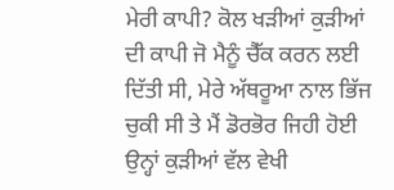ਮੇਰੀ ਕਾਪੀ? ਕੋਲ ਖੜੀਆਂ ਕੁੜੀਆਂ ਦੀ ਕਾਪੀ ਜੋ ਮੈਨੂੰ ਚੈੱਕ ਕਰਨ ਲਈ ਦਿੱਤੀ ਸੀ, ਮੇਰੇ ਅੱਥਰੂਆ ਨਾਲ ਭਿੱਜ ਚੁਕੀ ਸੀ ਤੇ ਮੈਂ ਡੋਰਭੋਰ ਜਿਹੀ ਹੋਈ ਉਨ੍ਹਾਂ ਕੁੜੀਆਂ ਵੱਲ ਵੇਖੀ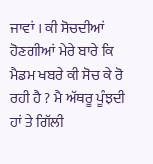ਜਾਵਾਂ । ਕੀ ਸੋਚਦੀਆਂ ਹੋਣਗੀਆਂ ਮੇਰੇ ਬਾਰੇ ਕਿ ਮੈਡਮ ਖਬਰੇ ਕੀ ਸੋਚ ਕੇ ਰੋ ਰਹੀ ਹੈ ? ਮੈ ਅੱਥਰੂ ਪੂੰਝਦੀ ਹਾਂ ਤੇ ਗਿੱਲੀ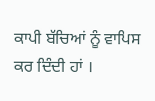ਕਾਪੀ ਬੱਚਿਆਂ ਨੂੰ ਵਾਪਿਸ ਕਰ ਦਿੰਦੀ ਹਾਂ ।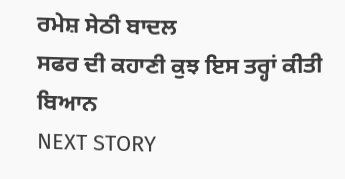ਰਮੇਸ਼ ਸੇਠੀ ਬਾਦਲ
ਸਫਰ ਦੀ ਕਹਾਣੀ ਕੁਝ ਇਸ ਤਰ੍ਹਾਂ ਕੀਤੀ ਬਿਆਨ
NEXT STORY